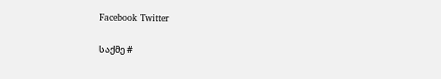Facebook Twitter

საქმე #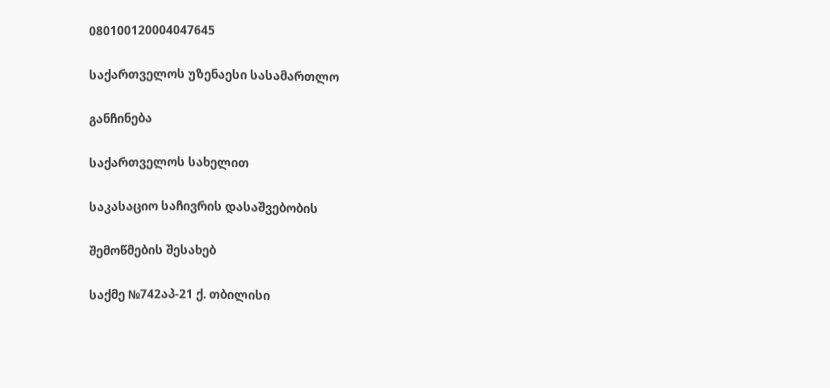080100120004047645

საქართველოს უზენაესი სასამართლო

განჩინება

საქართველოს სახელით

საკასაციო საჩივრის დასაშვებობის

შემოწმების შესახებ

საქმე №742აპ-21 ქ. თბილისი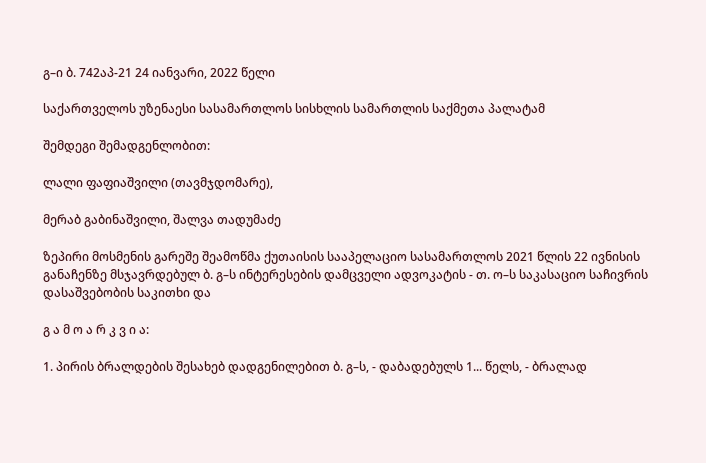გ–ი ბ. 742აპ-21 24 იანვარი, 2022 წელი

საქართველოს უზენაესი სასამართლოს სისხლის სამართლის საქმეთა პალატამ

შემდეგი შემადგენლობით:

ლალი ფაფიაშვილი (თავმჯდომარე),

მერაბ გაბინაშვილი, შალვა თადუმაძე

ზეპირი მოსმენის გარეშე შეამოწმა ქუთაისის სააპელაციო სასამართლოს 2021 წლის 22 ივნისის განაჩენზე მსჯავრდებულ ბ. გ–ს ინტერესების დამცველი ადვოკატის - თ. ო–ს საკასაციო საჩივრის დასაშვებობის საკითხი და

გ ა მ ო ა რ კ ვ ი ა:

1. პირის ბრალდების შესახებ დადგენილებით ბ. გ–ს, - დაბადებულს 1... წელს, - ბრალად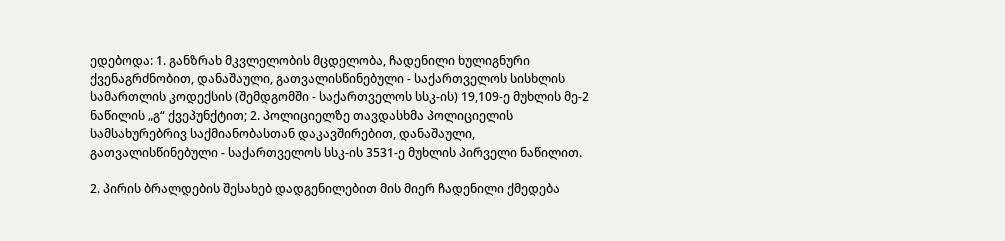ედებოდა: 1. განზრახ მკვლელობის მცდელობა, ჩადენილი ხულიგნური ქვენაგრძნობით, დანაშაული, გათვალისწინებული - საქართველოს სისხლის სამართლის კოდექსის (შემდგომში - საქართველოს სსკ-ის) 19,109-ე მუხლის მე-2 ნაწილის „გ“ ქვეპუნქტით; 2. პოლიციელზე თავდასხმა პოლიციელის სამსახურებრივ საქმიანობასთან დაკავშირებით, დანაშაული, გათვალისწინებული - საქართველოს სსკ-ის 3531-ე მუხლის პირველი ნაწილით.

2. პირის ბრალდების შესახებ დადგენილებით მის მიერ ჩადენილი ქმედება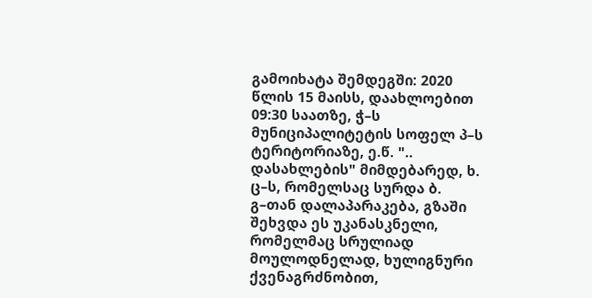გამოიხატა შემდეგში: 2020 წლის 15 მაისს, დაახლოებით 09:30 საათზე, ჭ–ს მუნიციპალიტეტის სოფელ პ–ს ტერიტორიაზე, ე.წ. ".. დასახლების" მიმდებარედ, ხ. ც–ს, რომელსაც სურდა ბ. გ–თან დალაპარაკება, გზაში შეხვდა ეს უკანასკნელი, რომელმაც სრულიად მოულოდნელად, ხულიგნური ქვენაგრძნობით,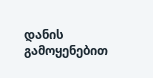დანის გამოყენებით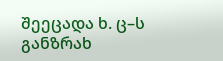შეეცადა ხ. ც–ს განზრახ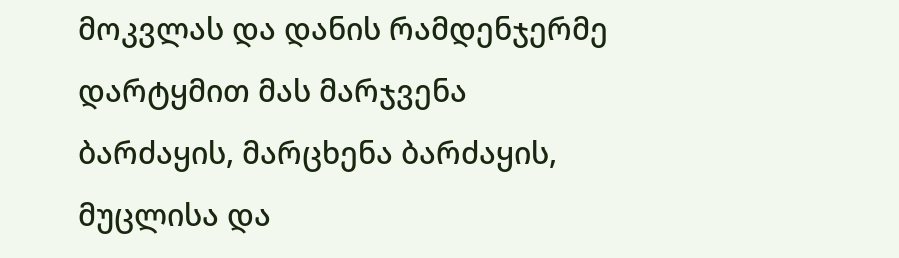მოკვლას და დანის რამდენჯერმე დარტყმით მას მარჯვენა ბარძაყის, მარცხენა ბარძაყის, მუცლისა და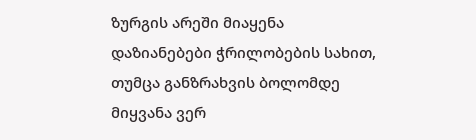ზურგის არეში მიაყენა დაზიანებები ჭრილობების სახით, თუმცა განზრახვის ბოლომდე მიყვანა ვერ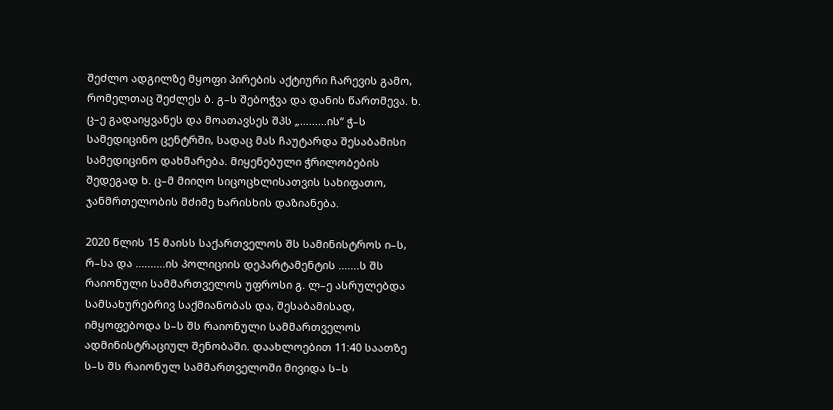შეძლო ადგილზე მყოფი პირების აქტიური ჩარევის გამო, რომელთაც შეძლეს ბ. გ–ს შებოჭვა და დანის წართმევა. ხ. ც–ე გადაიყვანეს და მოათავსეს შპს „.........ის“ ჭ–ს სამედიცინო ცენტრში, სადაც მას ჩაუტარდა შესაბამისი სამედიცინო დახმარება. მიყენებული ჭრილობების შედეგად ხ. ც–მ მიიღო სიცოცხლისათვის სახიფათო, ჯანმრთელობის მძიმე ხარისხის დაზიანება.

2020 წლის 15 მაისს საქართველოს შს სამინისტროს ი–ს, რ–სა და ..........ის პოლიციის დეპარტამენტის .......ს შს რაიონული სამმართველოს უფროსი გ. ლ–ე ასრულებდა სამსახურებრივ საქმიანობას და, შესაბამისად, იმყოფებოდა ს–ს შს რაიონული სამმართველოს ადმინისტრაციულ შენობაში. დაახლოებით 11:40 საათზე ს–ს შს რაიონულ სამმართველოში მივიდა ს–ს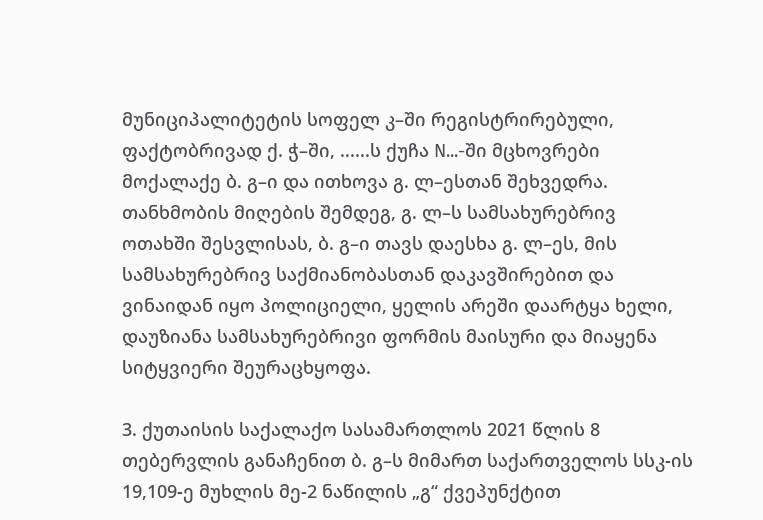მუნიციპალიტეტის სოფელ კ–ში რეგისტრირებული, ფაქტობრივად ქ. ჭ–ში, ......ს ქუჩა N...-ში მცხოვრები მოქალაქე ბ. გ–ი და ითხოვა გ. ლ–ესთან შეხვედრა. თანხმობის მიღების შემდეგ, გ. ლ–ს სამსახურებრივ ოთახში შესვლისას, ბ. გ–ი თავს დაესხა გ. ლ–ეს, მის სამსახურებრივ საქმიანობასთან დაკავშირებით და ვინაიდან იყო პოლიციელი, ყელის არეში დაარტყა ხელი, დაუზიანა სამსახურებრივი ფორმის მაისური და მიაყენა სიტყვიერი შეურაცხყოფა.

3. ქუთაისის საქალაქო სასამართლოს 2021 წლის 8 თებერვლის განაჩენით ბ. გ–ს მიმართ საქართველოს სსკ-ის 19,109-ე მუხლის მე-2 ნაწილის „გ“ ქვეპუნქტით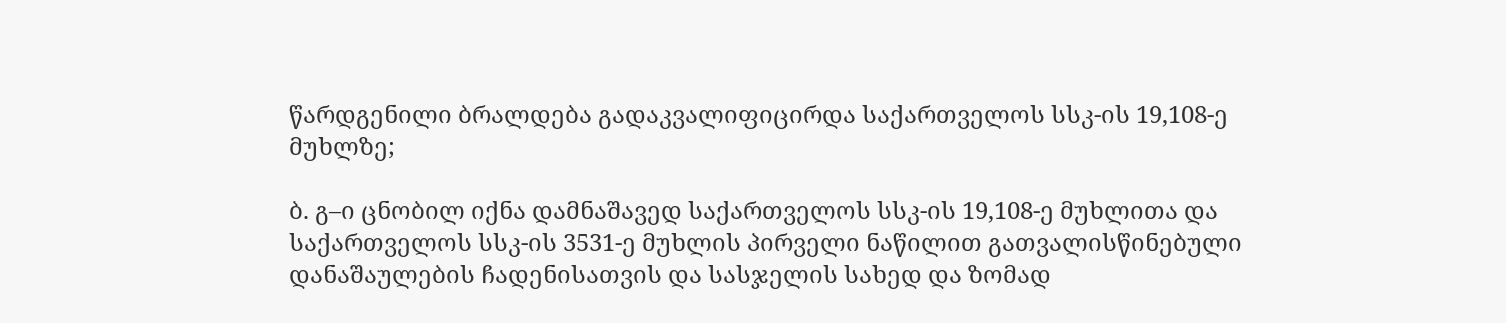წარდგენილი ბრალდება გადაკვალიფიცირდა საქართველოს სსკ-ის 19,108-ე მუხლზე;

ბ. გ–ი ცნობილ იქნა დამნაშავედ საქართველოს სსკ-ის 19,108-ე მუხლითა და საქართველოს სსკ-ის 3531-ე მუხლის პირველი ნაწილით გათვალისწინებული დანაშაულების ჩადენისათვის და სასჯელის სახედ და ზომად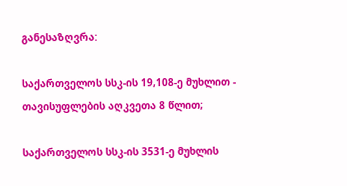განესაზღვრა:

საქართველოს სსკ-ის 19,108-ე მუხლით - თავისუფლების აღკვეთა 8 წლით;

საქართველოს სსკ-ის 3531-ე მუხლის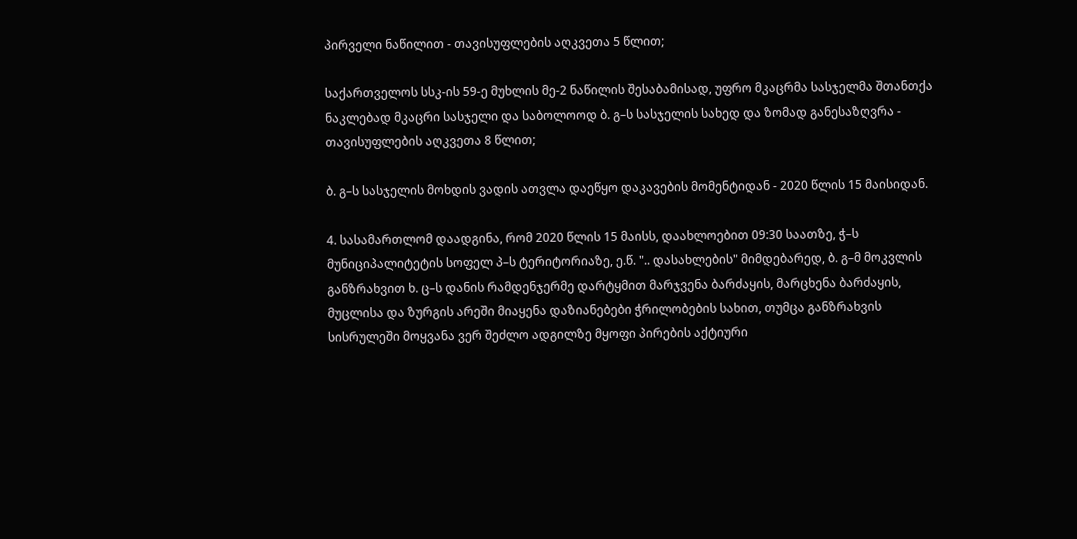პირველი ნაწილით - თავისუფლების აღკვეთა 5 წლით;

საქართველოს სსკ-ის 59-ე მუხლის მე-2 ნაწილის შესაბამისად, უფრო მკაცრმა სასჯელმა შთანთქა ნაკლებად მკაცრი სასჯელი და საბოლოოდ ბ. გ–ს სასჯელის სახედ და ზომად განესაზღვრა - თავისუფლების აღკვეთა 8 წლით;

ბ. გ–ს სასჯელის მოხდის ვადის ათვლა დაეწყო დაკავების მომენტიდან - 2020 წლის 15 მაისიდან.

4. სასამართლომ დაადგინა, რომ 2020 წლის 15 მაისს, დაახლოებით 09:30 საათზე, ჭ–ს მუნიციპალიტეტის სოფელ პ–ს ტერიტორიაზე, ე.წ. ".. დასახლების" მიმდებარედ, ბ. გ–მ მოკვლის განზრახვით ხ. ც–ს დანის რამდენჯერმე დარტყმით მარჯვენა ბარძაყის, მარცხენა ბარძაყის, მუცლისა და ზურგის არეში მიაყენა დაზიანებები ჭრილობების სახით, თუმცა განზრახვის სისრულეში მოყვანა ვერ შეძლო ადგილზე მყოფი პირების აქტიური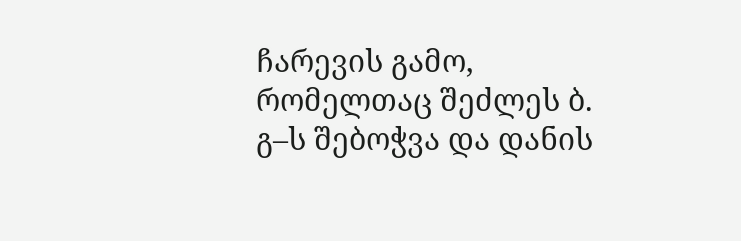ჩარევის გამო, რომელთაც შეძლეს ბ. გ–ს შებოჭვა და დანის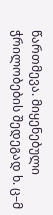წართმევა. მიყენებული ჭრილობების შედეგად ხ. ც–მ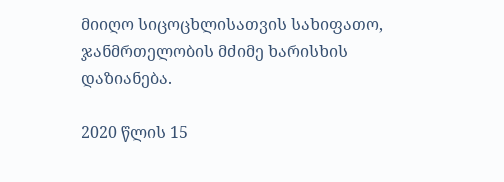მიიღო სიცოცხლისათვის სახიფათო, ჯანმრთელობის მძიმე ხარისხის დაზიანება.

2020 წლის 15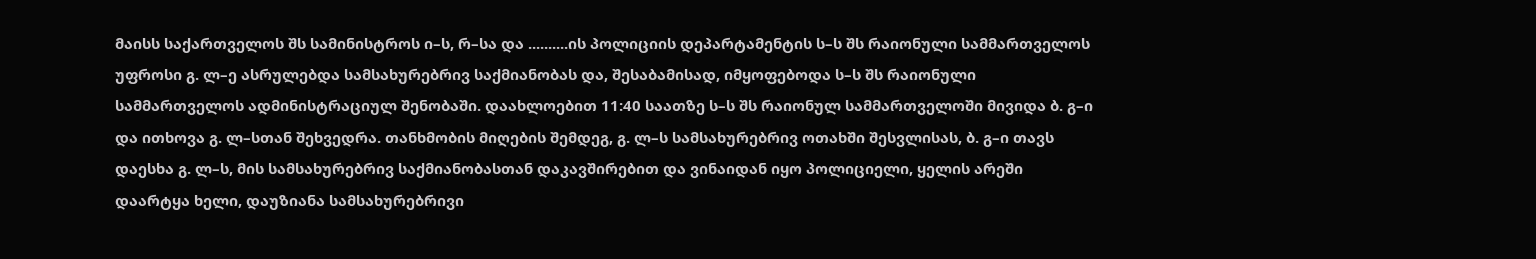მაისს საქართველოს შს სამინისტროს ი–ს, რ–სა და ..........ის პოლიციის დეპარტამენტის ს–ს შს რაიონული სამმართველოს უფროსი გ. ლ–ე ასრულებდა სამსახურებრივ საქმიანობას და, შესაბამისად, იმყოფებოდა ს–ს შს რაიონული სამმართველოს ადმინისტრაციულ შენობაში. დაახლოებით 11:40 საათზე ს–ს შს რაიონულ სამმართველოში მივიდა ბ. გ–ი და ითხოვა გ. ლ–სთან შეხვედრა. თანხმობის მიღების შემდეგ, გ. ლ–ს სამსახურებრივ ოთახში შესვლისას, ბ. გ–ი თავს დაესხა გ. ლ–ს, მის სამსახურებრივ საქმიანობასთან დაკავშირებით და ვინაიდან იყო პოლიციელი, ყელის არეში დაარტყა ხელი, დაუზიანა სამსახურებრივი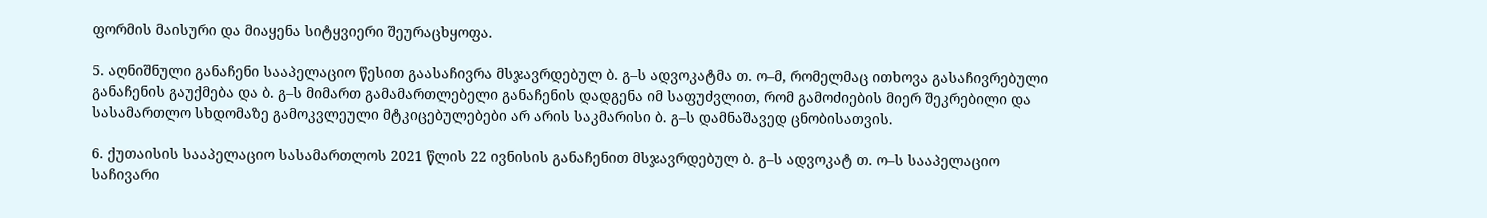ფორმის მაისური და მიაყენა სიტყვიერი შეურაცხყოფა.

5. აღნიშნული განაჩენი სააპელაციო წესით გაასაჩივრა მსჯავრდებულ ბ. გ–ს ადვოკატმა თ. ო–მ, რომელმაც ითხოვა გასაჩივრებული განაჩენის გაუქმება და ბ. გ–ს მიმართ გამამართლებელი განაჩენის დადგენა იმ საფუძვლით, რომ გამოძიების მიერ შეკრებილი და სასამართლო სხდომაზე გამოკვლეული მტკიცებულებები არ არის საკმარისი ბ. გ–ს დამნაშავედ ცნობისათვის.

6. ქუთაისის სააპელაციო სასამართლოს 2021 წლის 22 ივნისის განაჩენით მსჯავრდებულ ბ. გ–ს ადვოკატ თ. ო–ს სააპელაციო საჩივარი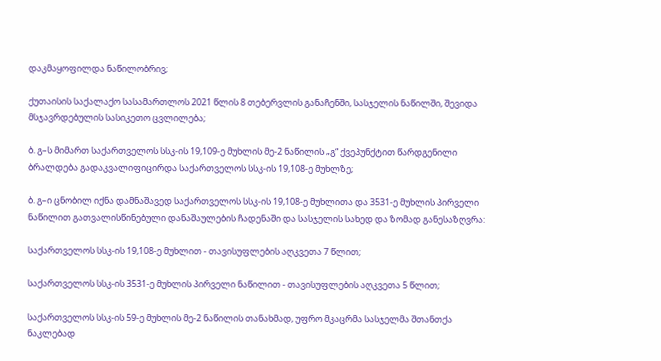დაკმაყოფილდა ნაწილობრივ;

ქუთაისის საქალაქო სასამართლოს 2021 წლის 8 თებერვლის განაჩენში, სასჯელის ნაწილში, შევიდა მსჯავრდებულის სასიკეთო ცვლილება;

ბ. გ–ს მიმართ საქართველოს სსკ-ის 19,109-ე მუხლის მე-2 ნაწილის „გ“ ქვეპუნქტით წარდგენილი ბრალდება გადაკვალიფიცირდა საქართველოს სსკ-ის 19,108-ე მუხლზე;

ბ. გ–ი ცნობილ იქნა დამნაშავედ საქართველოს სსკ-ის 19,108-ე მუხლითა და 3531-ე მუხლის პირველი ნაწილით გათვალისწინებული დანაშაულების ჩადენაში და სასჯელის სახედ და ზომად განესაზღვრა:

საქართველოს სსკ-ის 19,108-ე მუხლით - თავისუფლების აღკვეთა 7 წლით;

საქართველოს სსკ-ის 3531-ე მუხლის პირველი ნაწილით - თავისუფლების აღკვეთა 5 წლით;

საქართველოს სსკ-ის 59-ე მუხლის მე-2 ნაწილის თანახმად, უფრო მკაცრმა სასჯელმა შთანთქა ნაკლებად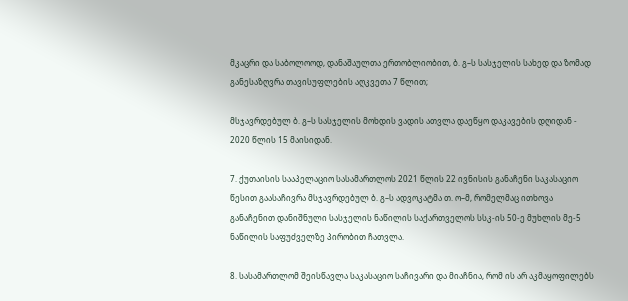მკაცრი და საბოლოოდ, დანაშაულთა ერთობლიობით, ბ. გ–ს სასჯელის სახედ და ზომად განესაზღვრა თავისუფლების აღკვეთა 7 წლით;

მსჯავრდებულ ბ. გ–ს სასჯელის მოხდის ვადის ათვლა დაეწყო დაკავების დღიდან - 2020 წლის 15 მაისიდან.

7. ქუთაისის სააპელაციო სასამართლოს 2021 წლის 22 ივნისის განაჩენი საკასაციო წესით გაასაჩივრა მსჯავრდებულ ბ. გ–ს ადვოკატმა თ. ო–მ, რომელმაც ითხოვა განაჩენით დანიშნული სასჯელის ნაწილის საქართველოს სსკ-ის 50-ე მუხლის მე-5 ნაწილის საფუძველზე პირობით ჩათვლა.

8. სასამართლომ შეისწავლა საკასაციო საჩივარი და მიაჩნია, რომ ის არ აკმაყოფილებს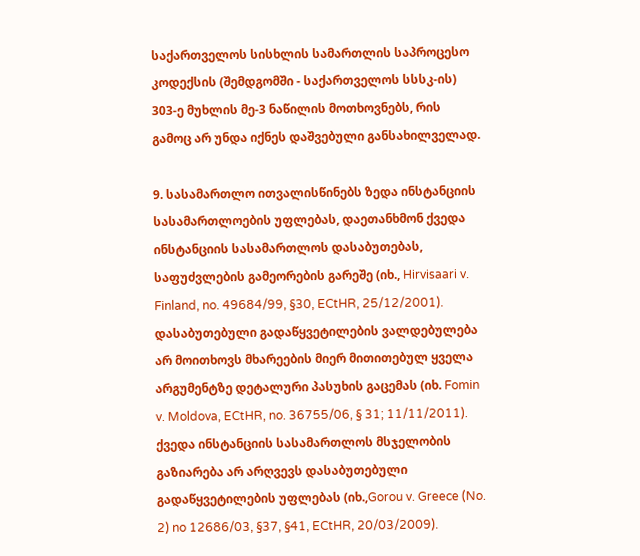საქართველოს სისხლის სამართლის საპროცესო კოდექსის (შემდგომში - საქართველოს სსსკ-ის) 303-ე მუხლის მე-3 ნაწილის მოთხოვნებს, რის გამოც არ უნდა იქნეს დაშვებული განსახილველად.

9. სასამართლო ითვალისწინებს ზედა ინსტანციის სასამართლოების უფლებას, დაეთანხმონ ქვედა ინსტანციის სასამართლოს დასაბუთებას, საფუძვლების გამეორების გარეშე (იხ., Hirvisaari v. Finland, no. 49684/99, §30, ECtHR, 25/12/2001). დასაბუთებული გადაწყვეტილების ვალდებულება არ მოითხოვს მხარეების მიერ მითითებულ ყველა არგუმენტზე დეტალური პასუხის გაცემას (იხ. Fomin v. Moldova, ECtHR, no. 36755/06, § 31; 11/11/2011). ქვედა ინსტანციის სასამართლოს მსჯელობის გაზიარება არ არღვევს დასაბუთებული გადაწყვეტილების უფლებას (იხ.,Gorou v. Greece (No. 2) no 12686/03, §37, §41, ECtHR, 20/03/2009).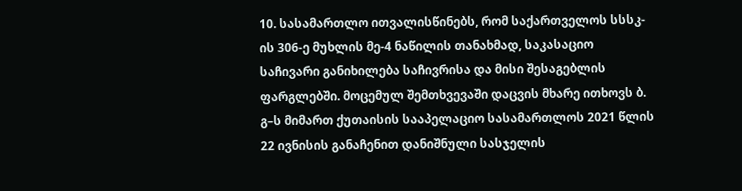10. სასამართლო ითვალისწინებს, რომ საქართველოს სსსკ-ის 306-ე მუხლის მე-4 ნაწილის თანახმად, საკასაციო საჩივარი განიხილება საჩივრისა და მისი შესაგებლის ფარგლებში. მოცემულ შემთხვევაში დაცვის მხარე ითხოვს ბ. გ–ს მიმართ ქუთაისის სააპელაციო სასამართლოს 2021 წლის 22 ივნისის განაჩენით დანიშნული სასჯელის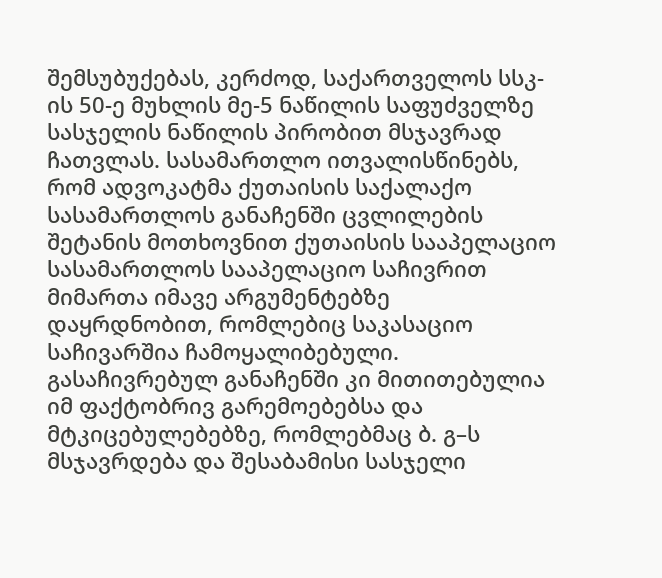შემსუბუქებას, კერძოდ, საქართველოს სსკ-ის 50-ე მუხლის მე-5 ნაწილის საფუძველზე სასჯელის ნაწილის პირობით მსჯავრად ჩათვლას. სასამართლო ითვალისწინებს, რომ ადვოკატმა ქუთაისის საქალაქო სასამართლოს განაჩენში ცვლილების შეტანის მოთხოვნით ქუთაისის სააპელაციო სასამართლოს სააპელაციო საჩივრით მიმართა იმავე არგუმენტებზე დაყრდნობით, რომლებიც საკასაციო საჩივარშია ჩამოყალიბებული. გასაჩივრებულ განაჩენში კი მითითებულია იმ ფაქტობრივ გარემოებებსა და მტკიცებულებებზე, რომლებმაც ბ. გ–ს მსჯავრდება და შესაბამისი სასჯელი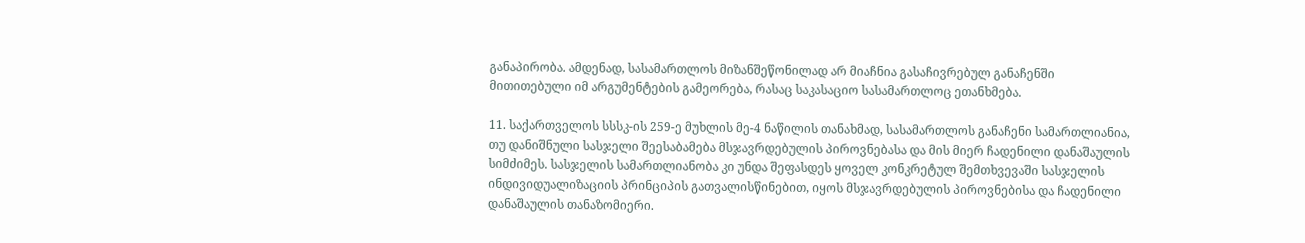განაპირობა. ამდენად, სასამართლოს მიზანშეწონილად არ მიაჩნია გასაჩივრებულ განაჩენში მითითებული იმ არგუმენტების გამეორება, რასაც საკასაციო სასამართლოც ეთანხმება.

11. საქართველოს სსსკ-ის 259-ე მუხლის მე-4 ნაწილის თანახმად, სასამართლოს განაჩენი სამართლიანია, თუ დანიშნული სასჯელი შეესაბამება მსჯავრდებულის პიროვნებასა და მის მიერ ჩადენილი დანაშაულის სიმძიმეს. სასჯელის სამართლიანობა კი უნდა შეფასდეს ყოველ კონკრეტულ შემთხვევაში სასჯელის ინდივიდუალიზაციის პრინციპის გათვალისწინებით, იყოს მსჯავრდებულის პიროვნებისა და ჩადენილი დანაშაულის თანაზომიერი.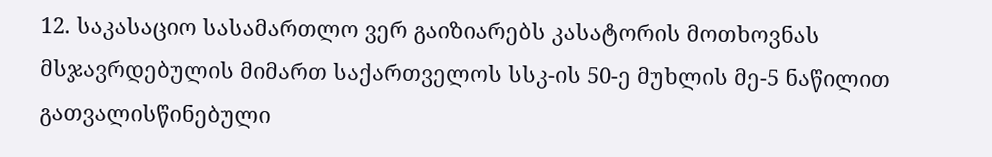12. საკასაციო სასამართლო ვერ გაიზიარებს კასატორის მოთხოვნას მსჯავრდებულის მიმართ საქართველოს სსკ-ის 50-ე მუხლის მე-5 ნაწილით გათვალისწინებული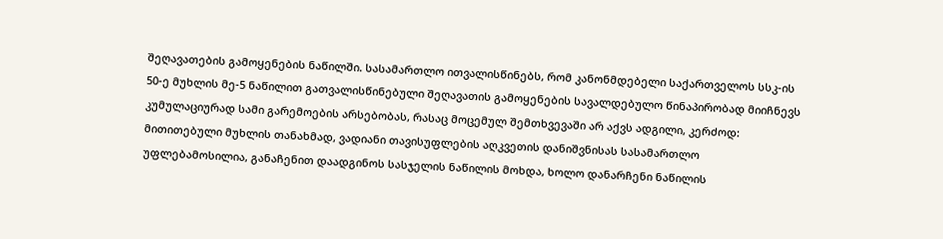შეღავათების გამოყენების ნაწილში. სასამართლო ითვალისწინებს, რომ კანონმდებელი საქართველოს სსკ-ის 50-ე მუხლის მე-5 ნაწილით გათვალისწინებული შეღავათის გამოყენების სავალდებულო წინაპირობად მიიჩნევს კუმულაციურად სამი გარემოების არსებობას, რასაც მოცემულ შემთხვევაში არ აქვს ადგილი, კერძოდ: მითითებული მუხლის თანახმად, ვადიანი თავისუფლების აღკვეთის დანიშვნისას სასამართლო უფლებამოსილია, განაჩენით დაადგინოს სასჯელის ნაწილის მოხდა, ხოლო დანარჩენი ნაწილის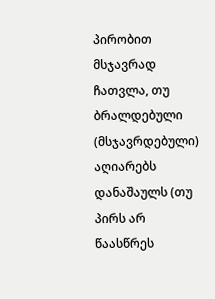პირობით მსჯავრად ჩათვლა, თუ ბრალდებული (მსჯავრდებული) აღიარებს დანაშაულს (თუ პირს არ წაასწრეს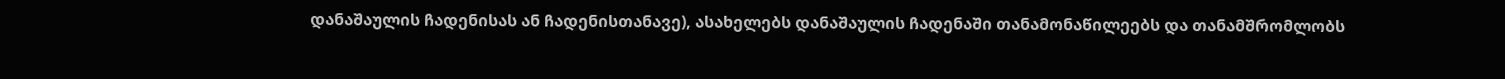დანაშაულის ჩადენისას ან ჩადენისთანავე), ასახელებს დანაშაულის ჩადენაში თანამონაწილეებს და თანამშრომლობს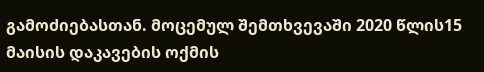გამოძიებასთან. მოცემულ შემთხვევაში 2020 წლის15 მაისის დაკავების ოქმის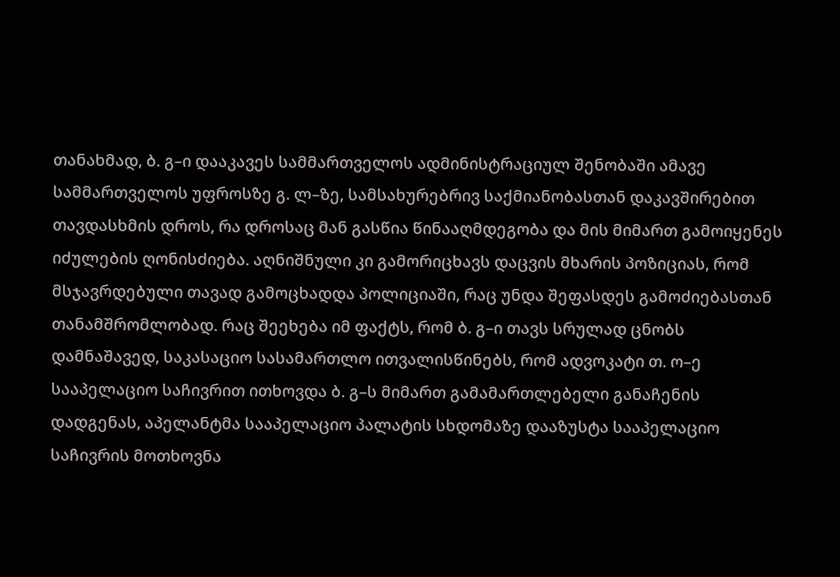თანახმად, ბ. გ–ი დააკავეს სამმართველოს ადმინისტრაციულ შენობაში ამავე სამმართველოს უფროსზე გ. ლ–ზე, სამსახურებრივ საქმიანობასთან დაკავშირებით თავდასხმის დროს, რა დროსაც მან გასწია წინააღმდეგობა და მის მიმართ გამოიყენეს იძულების ღონისძიება. აღნიშნული კი გამორიცხავს დაცვის მხარის პოზიციას, რომ მსჯავრდებული თავად გამოცხადდა პოლიციაში, რაც უნდა შეფასდეს გამოძიებასთან თანამშრომლობად. რაც შეეხება იმ ფაქტს, რომ ბ. გ–ი თავს სრულად ცნობს დამნაშავედ, საკასაციო სასამართლო ითვალისწინებს, რომ ადვოკატი თ. ო–ე სააპელაციო საჩივრით ითხოვდა ბ. გ–ს მიმართ გამამართლებელი განაჩენის დადგენას, აპელანტმა სააპელაციო პალატის სხდომაზე დააზუსტა სააპელაციო საჩივრის მოთხოვნა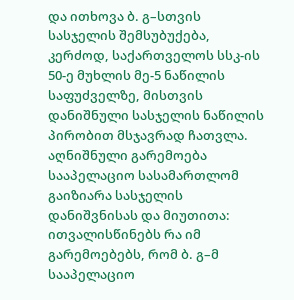და ითხოვა ბ. გ–სთვის სასჯელის შემსუბუქება, კერძოდ, საქართველოს სსკ-ის 50-ე მუხლის მე-5 ნაწილის საფუძველზე, მისთვის დანიშნული სასჯელის ნაწილის პირობით მსჯავრად ჩათვლა. აღნიშნული გარემოება სააპელაციო სასამართლომ გაიზიარა სასჯელის დანიშვნისას და მიუთითა: ითვალისწინებს რა იმ გარემოებებს, რომ ბ. გ–მ სააპელაციო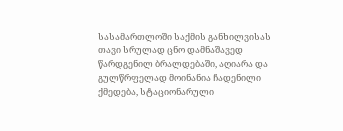სასამართლოში საქმის განხილვისას თავი სრულად ცნო დამნაშავედ წარდგენილ ბრალდებაში, აღიარა და გულწრფელად მოინანია ჩადენილი ქმედება, სტაციონარული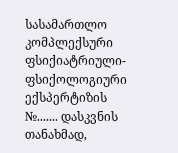სასამართლო კომპლექსური ფსიქიატრიული-ფსიქოლოგიური ექსპერტიზის №....... დასკვნის თანახმად,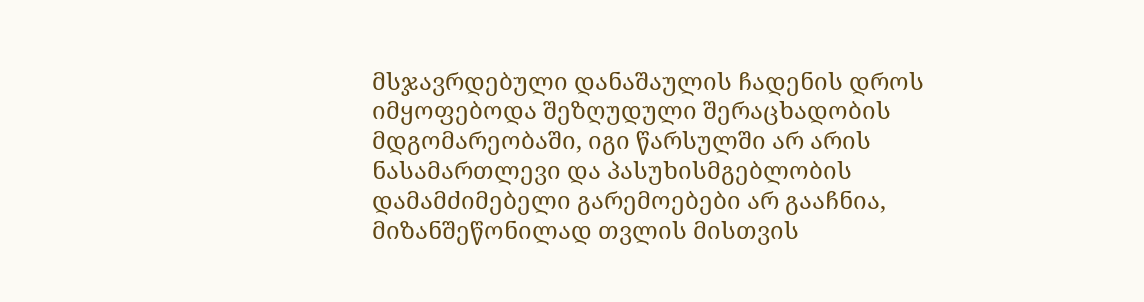მსჯავრდებული დანაშაულის ჩადენის დროს იმყოფებოდა შეზღუდული შერაცხადობის მდგომარეობაში, იგი წარსულში არ არის ნასამართლევი და პასუხისმგებლობის დამამძიმებელი გარემოებები არ გააჩნია, მიზანშეწონილად თვლის მისთვის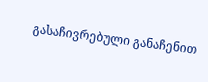გასაჩივრებული განაჩენით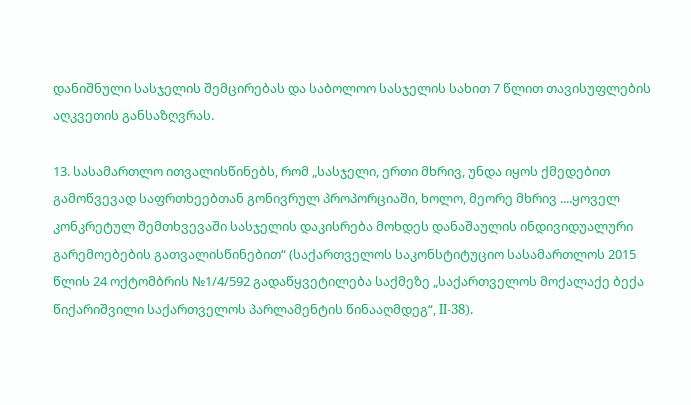დანიშნული სასჯელის შემცირებას და საბოლოო სასჯელის სახით 7 წლით თავისუფლების აღკვეთის განსაზღვრას.

13. სასამართლო ითვალისწინებს, რომ „სასჯელი, ერთი მხრივ, უნდა იყოს ქმედებით გამოწვევად საფრთხეებთან გონივრულ პროპორციაში, ხოლო, მეორე მხრივ ....ყოველ კონკრეტულ შემთხვევაში სასჯელის დაკისრება მოხდეს დანაშაულის ინდივიდუალური გარემოებების გათვალისწინებით“ (საქართველოს საკონსტიტუციო სასამართლოს 2015 წლის 24 ოქტომბრის №1/4/592 გადაწყვეტილება საქმეზე „საქართველოს მოქალაქე ბექა წიქარიშვილი საქართველოს პარლამენტის წინააღმდეგ“, II-38).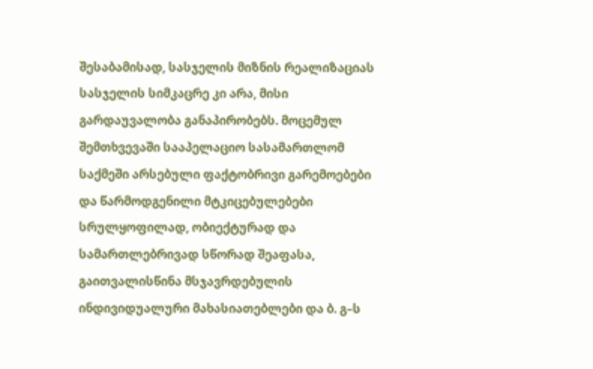შესაბამისად, სასჯელის მიზნის რეალიზაციას სასჯელის სიმკაცრე კი არა, მისი გარდაუვალობა განაპირობებს. მოცემულ შემთხვევაში სააპელაციო სასამართლომ საქმეში არსებული ფაქტობრივი გარემოებები და წარმოდგენილი მტკიცებულებები სრულყოფილად, ობიექტურად და სამართლებრივად სწორად შეაფასა, გაითვალისწინა მსჯავრდებულის ინდივიდუალური მახასიათებლები და ბ. გ–ს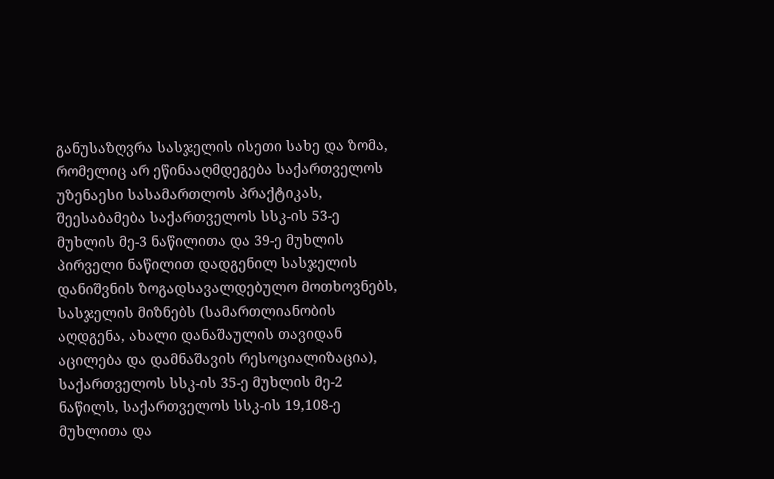განუსაზღვრა სასჯელის ისეთი სახე და ზომა, რომელიც არ ეწინააღმდეგება საქართველოს უზენაესი სასამართლოს პრაქტიკას, შეესაბამება საქართველოს სსკ-ის 53-ე მუხლის მე-3 ნაწილითა და 39-ე მუხლის პირველი ნაწილით დადგენილ სასჯელის დანიშვნის ზოგადსავალდებულო მოთხოვნებს, სასჯელის მიზნებს (სამართლიანობის აღდგენა, ახალი დანაშაულის თავიდან აცილება და დამნაშავის რესოციალიზაცია), საქართველოს სსკ-ის 35-ე მუხლის მე-2 ნაწილს, საქართველოს სსკ-ის 19,108-ე მუხლითა და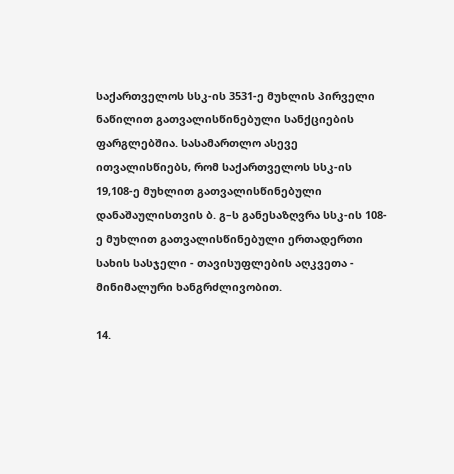საქართველოს სსკ-ის 3531-ე მუხლის პირველი ნაწილით გათვალისწინებული სანქციების ფარგლებშია. სასამართლო ასევე ითვალისწიებს, რომ საქართველოს სსკ-ის 19,108-ე მუხლით გათვალისწინებული დანაშაულისთვის ბ. გ–ს განესაზღვრა სსკ-ის 108-ე მუხლით გათვალისწინებული ერთადერთი სახის სასჯელი - თავისუფლების აღკვეთა - მინიმალური ხანგრძლივობით.

14.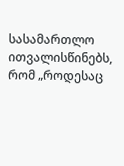სასამართლო ითვალისწინებს, რომ „როდესაც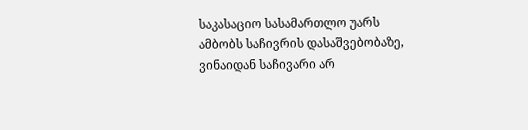საკასაციო სასამართლო უარს ამბობს საჩივრის დასაშვებობაზე, ვინაიდან საჩივარი არ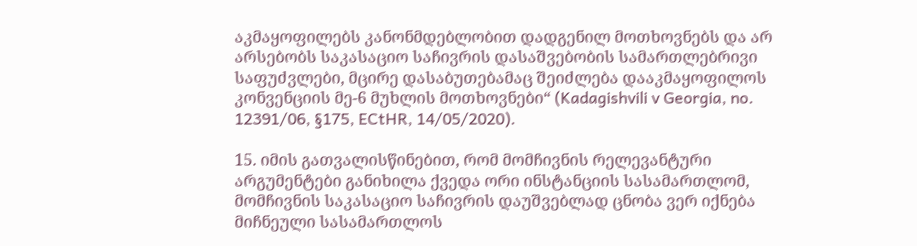აკმაყოფილებს კანონმდებლობით დადგენილ მოთხოვნებს და არ არსებობს საკასაციო საჩივრის დასაშვებობის სამართლებრივი საფუძვლები, მცირე დასაბუთებამაც შეიძლება დააკმაყოფილოს კონვენციის მე-6 მუხლის მოთხოვნები“ (Kadagishvili v Georgia, no. 12391/06, §175, ECtHR, 14/05/2020).

15. იმის გათვალისწინებით, რომ მომჩივნის რელევანტური არგუმენტები განიხილა ქვედა ორი ინსტანციის სასამართლომ, მომჩივნის საკასაციო საჩივრის დაუშვებლად ცნობა ვერ იქნება მიჩნეული სასამართლოს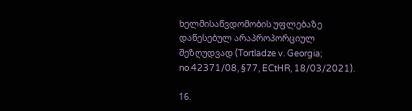ხელმისაწვდომობის უფლებაზე დაწესებულ არაპროპორციულ შეზღუდვად (Tortladze v. Georgia; no.42371/08, §77, ECtHR, 18/03/2021).

16.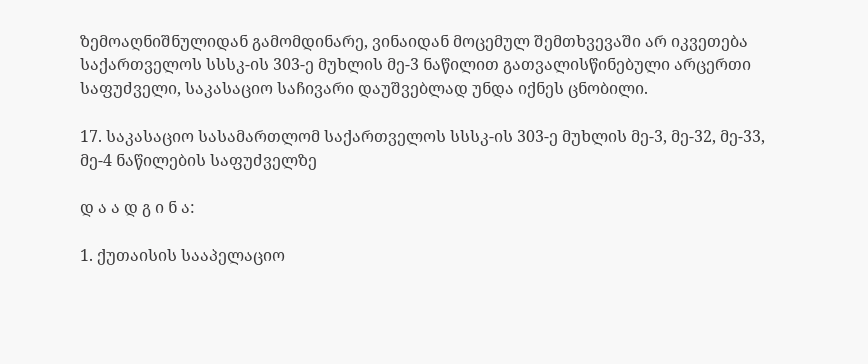ზემოაღნიშნულიდან გამომდინარე, ვინაიდან მოცემულ შემთხვევაში არ იკვეთება საქართველოს სსსკ-ის 303-ე მუხლის მე-3 ნაწილით გათვალისწინებული არცერთი საფუძველი, საკასაციო საჩივარი დაუშვებლად უნდა იქნეს ცნობილი.

17. საკასაციო სასამართლომ საქართველოს სსსკ-ის 303-ე მუხლის მე-3, მე-32, მე-33, მე-4 ნაწილების საფუძველზე

დ ა ა დ გ ი ნ ა:

1. ქუთაისის სააპელაციო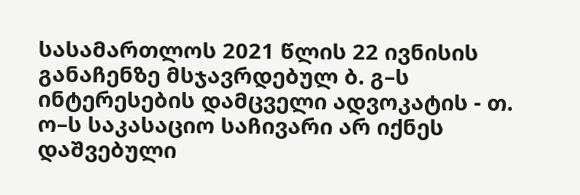სასამართლოს 2021 წლის 22 ივნისის განაჩენზე მსჯავრდებულ ბ. გ–ს ინტერესების დამცველი ადვოკატის - თ. ო–ს საკასაციო საჩივარი არ იქნეს დაშვებული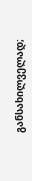განსახილველად;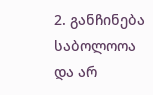2. განჩინება საბოლოოა და არ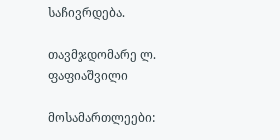საჩივრდება.

თავმჯდომარე ლ. ფაფიაშვილი

მოსამართლეები: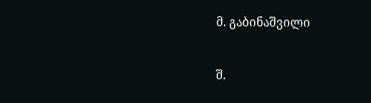მ. გაბინაშვილი

შ.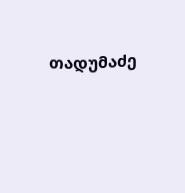თადუმაძე